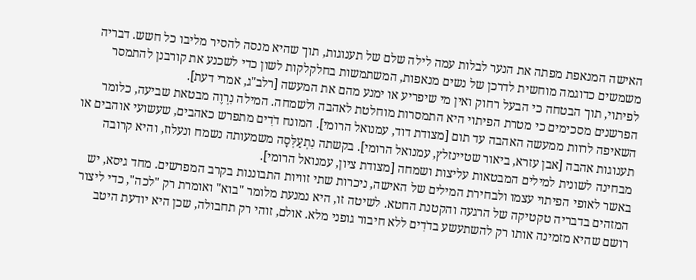האישה המנאפת מפתה את הנער לבלות עמה לילה שלם של תענוגות, תוך שהיא מנסה להסיר מליבו כל חשש. דבריה משמשים כדוגמה מוחשית לדרכן של נשים מנאפות, המשתמשות בחלקלקות לשון כדי לשכנע את קורבנן להתמסר לפיתוי, תוך הבטחה כי הבעל רחוק ואין מי שיפריע או ימנע מהם את המעשה [רלב"ג, אמרי דעת].
הפרשנים מסכימים כי מטרת הפיתוי היא התמסרות מוחלטת לאהבה ולשמחה. המילה נִרְוֶה מבטאת שביעה, כלומר השאיפה לרוות ממעשה האהבה עד תום [מצודת דוד, עמנואל הרומי]. המונח דֹדִים מתפרש כאהבים, שעשועי אוהבים או תענוגות אהבה [אבן עזרא, ביאור שטיינזלץ, עמנואל הרומי]. בקשתה נִתְעַלְּסָה משמעותה נשמח ונעלוז, והיא קרובה מבחינה לשונית למילים המבטאות עליצות ושמחה [מצודת ציון, עמנואל הרומי].
באשר לאופי הפיתוי עצמו ולבחירת המילים של האישה, ניכרות שתי זוויות התבוננות בקרב המפרשים. מחד גיסא, יש המזהים בדבריה טקטיקה של הרגעה והקטנת החטא. לשיטה זו, היא נמנעת מלומר "בוא" ואומרת רק "לכה", כדי ליצור רושם שהיא מזמינה אותו רק להשתעשע בדֹדִים ללא חיבור גופני מלא. אולם, זוהי רק תחבולה, שכן היא יודעת היטב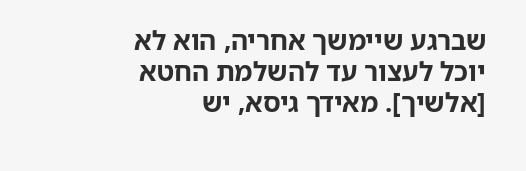שברגע שיימשך אחריה, הוא לא יוכל לעצור עד להשלמת החטא [אלשיך]. מאידך גיסא, יש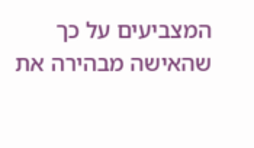המצביעים על כך שהאישה מבהירה את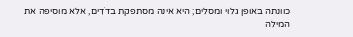כוונתה באופן גלוי ומסלים; היא אינה מסתפקת בדֹדִים, אלא מוסיפה את המילה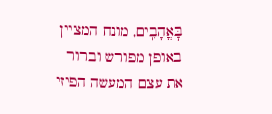בׇּאֳהָבִֽים, מונח המציין באופן מפורש וברור את עצם המעשה הפיזי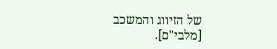של הזיווג והמשכב [מלבי"ם].